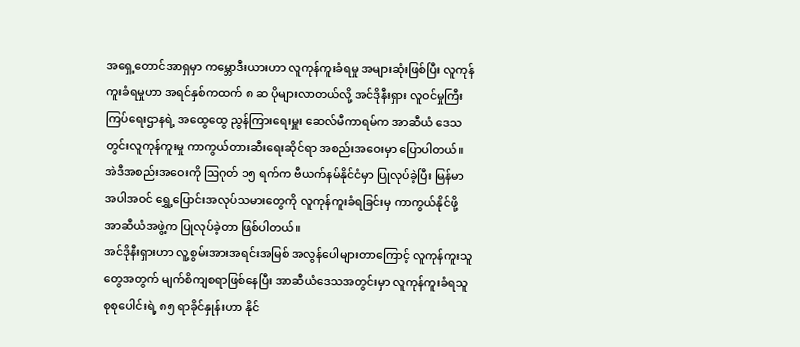အရှေ့တောင်အာရှမှာ ကမ္ဘောဒီးယားဟာ လူကုန်ကူးခံရမှု အများဆုံးဖြစ်ပြီး လူကုန်ကူးခံရမှုဟာ အရင်နှစ်ကထက် ၈ ဆ ပိုများလာတယ်လို့ အင်ဒိုနီးရှား လူဝင်မှုကြီးကြပ်ရေးဌာနရဲ့ အထွေထွေ ညွန်ကြားရေးမှူး ဆေလ်မီကာရမ်က အာဆီယံ ဒေသတွင်းလူကုန်ကူးမှု ကာကွယ်တားဆီးရေးဆိုင်ရာ အစည်းအဝေးမှာ ပြောပါတယ်။
အဲဒီအစည်းအဝေးကို ဩဂုတ် ၁၅ ရက်က ဗီယက်နမ်နိုင်ငံမှာ ပြုလုပ်ခဲ့ပြီး မြန်မာအပါအဝင် ရွှေ့ပြောင်းအလုပ်သမားတွေကို လူကုန်ကူးခံရခြင်းမှ ကာကွယ်နိုင်ဖို့ အာဆီယံအဖွဲ့က ပြုလုပ်ခဲ့တာ ဖြစ်ပါတယ်။
အင်ဒိုနီးရှားဟာ လူ့စွမ်းအားအရင်းအမြစ် အလွန်ပေါများတာကြောင့် လူကုန်ကူးသူတွေအတွက် မျက်စိကျစရာဖြစ်နေပြီး အာဆီယံဒေသအတွင်းမှာ လူကုန်ကူးခံရသူ စုစုပေါင်းရဲ့ ၈၅ ရာခိုင်နှုန်းဟာ နိုင်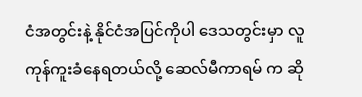ငံအတွင်းနဲ့ နိုင်ငံအပြင်ကိုပါ ဒေသတွင်းမှာ လူကုန်ကူးခံနေရတယ်လို့ ဆေလ်မီကာရမ် က ဆို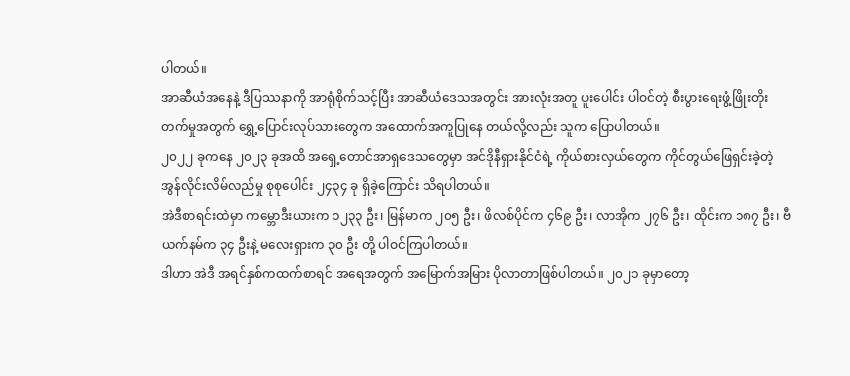ပါတယ်။
အာဆီယံအနေနဲ့ ဒီပြဿနာကို အာရုံစိုက်သင့်ပြီး အာဆီယံဒေသအတွင်း အားလုံးအတူ ပူးပေါင်း ပါဝင်တဲ့ စီးပွားရေးဖွံ့ဖြိုးတိုးတက်မှုအတွက် ရွှေ့ပြောင်းလုပ်သားတွေက အထောက်အကူပြုနေ တယ်လို့လည်း သူက ပြောပါတယ်။
၂၀၂၂ ခုကနေ ၂၀၂၃ ခုအထိ အရှေ့တောင်အာရှဒေသတွေမှာ အင်ဒိုနီရှားနိုင်ငံရဲ့ ကိုယ်စားလှယ်တွေက ကိုင်တွယ်ဖြေရှင်းခဲ့တဲ့ အွန်လိုင်းလိမ်လည်မှု စုစုပေါင်း ၂၄၃၄ ခု ရှိခဲ့ကြောင်း သိရပါတယ်။
အဲဒီစာရင်းထဲမှာ ကမ္ဘောဒီးယားက ၁၂၃၃ ဦး၊ မြန်မာက ၂၀၅ ဦး၊ ဖိလစ်ပိုင်က ၄၆၉ ဦး၊ လာအိုက ၂၇၆ ဦး၊ ထိုင်းက ၁၈၇ ဦး၊ ဗီယက်နမ်က ၃၄ ဦးနဲ့ မလေးရှားက ၃၀ ဦး တို့ ပါဝင်ကြပါတယ်။
ဒါဟာ အဲဒီ အရင်နှစ်ကထက်စာရင် အရေအတွက် အမြောက်အမြား ပိုလာတာဖြစ်ပါတယ်။ ၂၀၂၁ ခုမှာတော့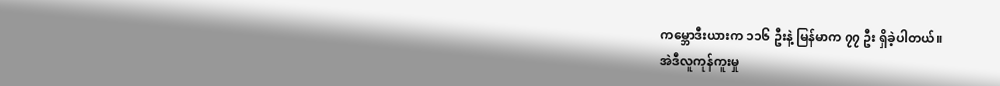ကမ္ဘောဒီးယားက ၁၁၆ ဦးနဲ့ မြန်မာက ၇၇ ဦး ရှိခဲ့ပါတယ်။
အဲဒီလူကုန်ကူးမှု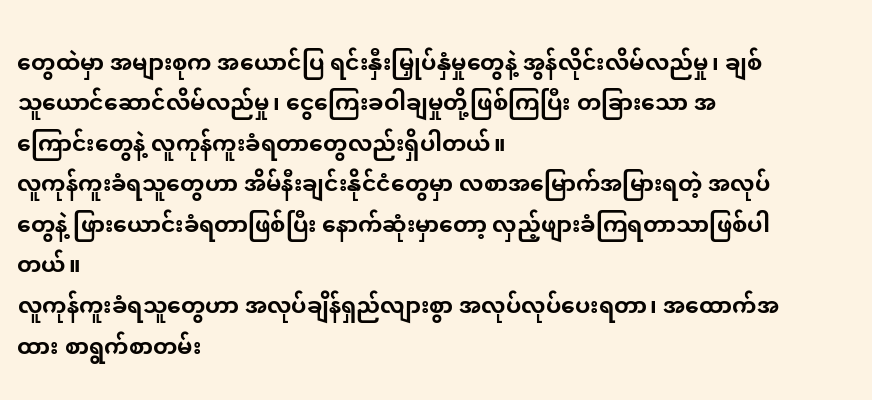တွေထဲမှာ အများစုက အယောင်ပြ ရင်းနှီးမြှုပ်နှံမှုတွေနဲ့ အွန်လိုင်းလိမ်လည်မှု၊ ချစ်သူယောင်ဆောင်လိမ်လည်မှု၊ ငွေကြေးခဝါချမှုတို့ဖြစ်ကြပြီး တခြားသော အကြောင်းတွေနဲ့ လူကုန်ကူးခံရတာတွေလည်းရှိပါတယ်။
လူကုန်ကူးခံရသူတွေဟာ အိမ်နီးချင်းနိုင်ငံတွေမှာ လစာအမြောက်အမြားရတဲ့ အလုပ်တွေနဲ့ ဖြားယောင်းခံရတာဖြစ်ပြီး နောက်ဆုံးမှာတော့ လှည့်ဖျားခံကြရတာသာဖြစ်ပါတယ်။
လူကုန်ကူးခံရသူတွေဟာ အလုပ်ချိန်ရှည်လျားစွာ အလုပ်လုပ်ပေးရတာ၊ အထောက်အထား စာရွက်စာတမ်း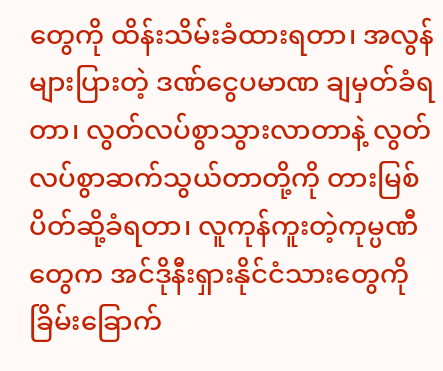တွေကို ထိန်းသိမ်းခံထားရတာ၊ အလွန်များပြားတဲ့ ဒဏ်ငွေပမာဏ ချမှတ်ခံရတာ၊ လွတ်လပ်စွာသွားလာတာနဲ့ လွတ်လပ်စွာဆက်သွယ်တာတို့ကို တားမြစ်ပိတ်ဆို့ခံရတာ၊ လူကုန်ကူးတဲ့ကုမ္ပဏီတွေက အင်ဒိုနီးရှားနိုင်ငံသားတွေကို ခြိမ်းခြောက်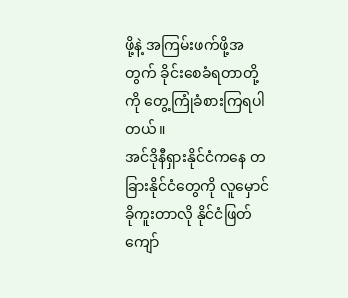ဖို့နဲ့ အကြမ်းဖက်ဖို့အတွက် ခိုင်းစေခံရတာတို့ကို တွေ့ကြုံခံစားကြရပါတယ်။
အင်ဒိုနီရှားနိုင်ငံကနေ တခြားနိုင်ငံတွေကို လူမှောင်ခိုကူးတာလို နိုင်ငံဖြတ်ကျော်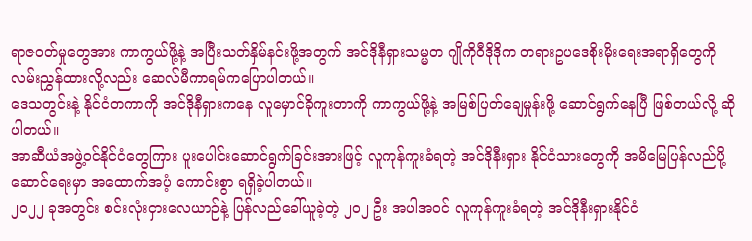ရာဇဝတ်မှုတွေအား ကာကွယ်ဖို့နဲ့ အပြီးသတ်နှိမ်နင်းဖို့အတွက် အင်ဒိုနီရှားသမ္မတ ဂျိုကိုဝီဒိုဒိုက တရားဥပဒေစိုးမိုးရေးအရာရှိတွေကို လမ်းညွှန်ထားလို့လည်း ဆေလ်မီကာရမ်ကပြောပါတယ်။
ဒေသတွင်းနဲ့ နိုင်ငံတကာကို အင်ဒိုနီရှားကနေ လူမှောင်ခိုကူးတာကို ကာကွယ်ဖို့နဲ့ အမြစ်ပြတ်ချေမှုန်းဖို့ ဆောင်ရွက်နေပြီ ဖြစ်တယ်လို့ ဆိုပါတယ်။
အာဆီယံအဖွဲ့ဝင်နိုင်ငံတွေကြား ပူးပေါင်းဆောင်ရွက်ခြင်းအားဖြင့် လူကုန်ကူးခံရတဲ့ အင်ဒိုနီးရှား နိုင်ငံသားတွေကို အမိမြေပြန်လည်ပို့ဆောင်ရေးမှာ အထောက်အပံ့ ကောင်းစွာ ရရှိခဲ့ပါတယ်။
၂၀၂၂ ခုအတွင်း စင်းလုံးငှားလေယာဉ်နဲ့ ပြန်လည်ခေါ်ယူခဲ့တဲ့ ၂၀၂ ဦး အပါအဝင် လူကုန်ကူးခံရတဲ့ အင်ဒိုနီးရှားနိုင်ငံ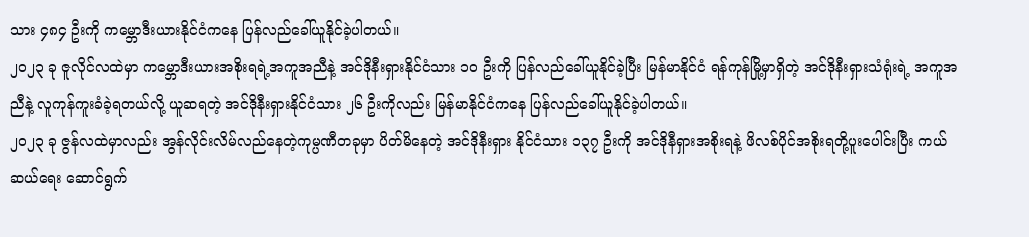သား ၄၈၄ ဦးကို ကမ္ဘောဒီးယားနိုင်ငံကနေ ပြန်လည်ခေါ်ယူနိုင်ခဲ့ပါတယ်။
၂၀၂၃ ခု ဇူလိုင်လထဲမှာ ကမ္ဘောဒီးယားအစိုးရရဲ့အကူအညီနဲ့ အင်ဒိုနီးရှားနိုင်ငံသား ၁၀ ဦးကို ပြန်လည်ခေါ်ယူနိုင်ခဲ့ပြီး မြန်မာနိုင်ငံ ရန်ကုန်မြို့မှာရှိတဲ့ အင်ဒိုနီးရှားသံရုံးရဲ့ အကူအညီနဲ့ လူကုန်ကူးခံခဲ့ရတယ်လို့ ယူဆရတဲ့ အင်ဒိုနီးရှားနိုင်ငံသား ၂၆ ဦးကိုလည်း မြန်မာနိုင်ငံကနေ ပြန်လည်ခေါ်ယူနိုင်ခဲ့ပါတယ်။
၂၀၂၃ ခု ဇွန်လထဲမှာလည်း အွန်လိုင်းလိမ်လည်နေတဲ့ကုမ္ပဏီတခုမှာ ပိတ်မိနေတဲ့ အင်ဒိုနီးရှား နိုင်ငံသား ၁၃၇ ဦးကို အင်ဒိုနီရှားအစိုးရနဲ့ ဖိလစ်ပိုင်အစိုးရတို့ပူးပေါင်းပြီး ကယ်ဆယ်ရေး ဆောင်ရွက်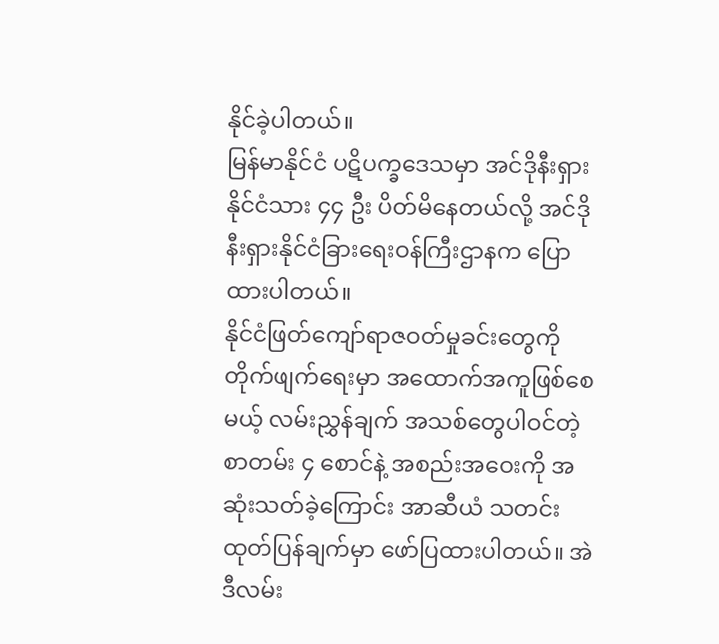နိုင်ခဲ့ပါတယ်။
မြန်မာနိုင်ငံ ပဋိပက္ခဒေသမှာ အင်ဒိုနီးရှားနိုင်ငံသား ၄၄ ဦး ပိတ်မိနေတယ်လို့ အင်ဒိုနီးရှားနိုင်ငံခြားရေးဝန်ကြီးဌာနက ပြောထားပါတယ်။
နိုင်ငံဖြတ်ကျော်ရာဇဝတ်မှုခင်းတွေကို တိုက်ဖျက်ရေးမှာ အထောက်အကူဖြစ်စေမယ့် လမ်းညွှန်ချက် အသစ်တွေပါဝင်တဲ့ စာတမ်း ၄ စောင်နဲ့ အစည်းအဝေးကို အဆုံးသတ်ခဲ့ကြောင်း အာဆီယံ သတင်းထုတ်ပြန်ချက်မှာ ဖော်ပြထားပါတယ်။ အဲဒီလမ်း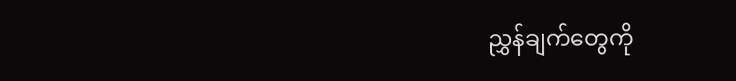ညွှန်ချက်တွေကို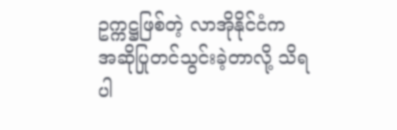ဥက္ကဋ္ဌဖြစ်တဲ့ လာအိုနိုင်ငံက အဆိုပြုတင်သွင်းခဲ့တာလို့ သိရပါ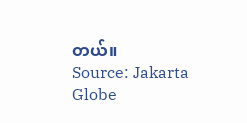တယ်။
Source: Jakarta Globe